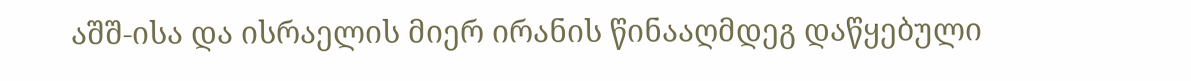აშშ-ისა და ისრაელის მიერ ირანის წინააღმდეგ დაწყებული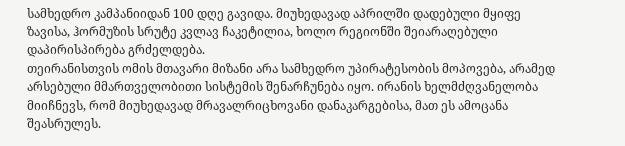სამხედრო კამპანიიდან 100 დღე გავიდა. მიუხედავად აპრილში დადებული მყიფე ზავისა, ჰორმუზის სრუტე კვლავ ჩაკეტილია, ხოლო რეგიონში შეიარაღებული დაპირისპირება გრძელდება.
თეირანისთვის ომის მთავარი მიზანი არა სამხედრო უპირატესობის მოპოვება, არამედ არსებული მმართველობითი სისტემის შენარჩუნება იყო. ირანის ხელმძღვანელობა მიიჩნევს, რომ მიუხედავად მრავალრიცხოვანი დანაკარგებისა, მათ ეს ამოცანა შეასრულეს.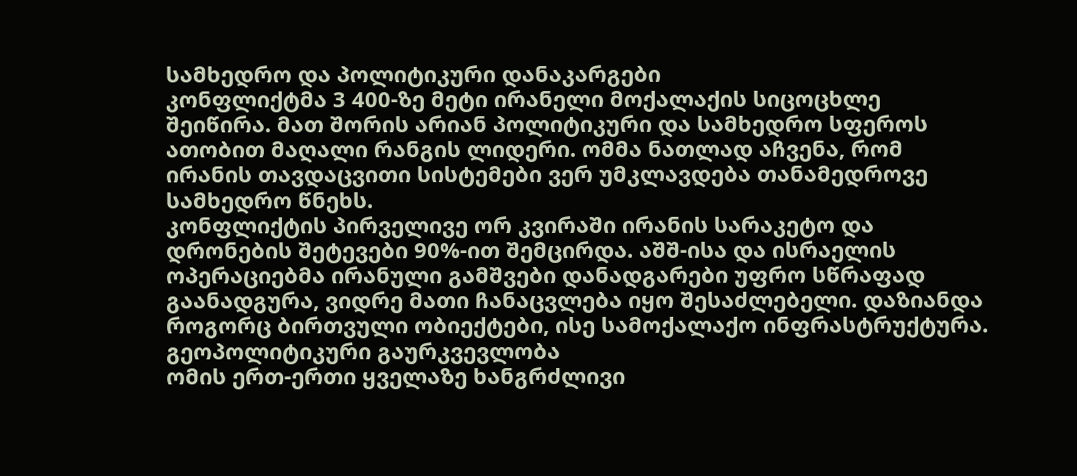სამხედრო და პოლიტიკური დანაკარგები
კონფლიქტმა 3 400-ზე მეტი ირანელი მოქალაქის სიცოცხლე შეიწირა. მათ შორის არიან პოლიტიკური და სამხედრო სფეროს ათობით მაღალი რანგის ლიდერი. ომმა ნათლად აჩვენა, რომ ირანის თავდაცვითი სისტემები ვერ უმკლავდება თანამედროვე სამხედრო წნეხს.
კონფლიქტის პირველივე ორ კვირაში ირანის სარაკეტო და დრონების შეტევები 90%-ით შემცირდა. აშშ-ისა და ისრაელის ოპერაციებმა ირანული გამშვები დანადგარები უფრო სწრაფად გაანადგურა, ვიდრე მათი ჩანაცვლება იყო შესაძლებელი. დაზიანდა როგორც ბირთვული ობიექტები, ისე სამოქალაქო ინფრასტრუქტურა.
გეოპოლიტიკური გაურკვევლობა
ომის ერთ-ერთი ყველაზე ხანგრძლივი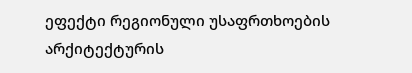ეფექტი რეგიონული უსაფრთხოების არქიტექტურის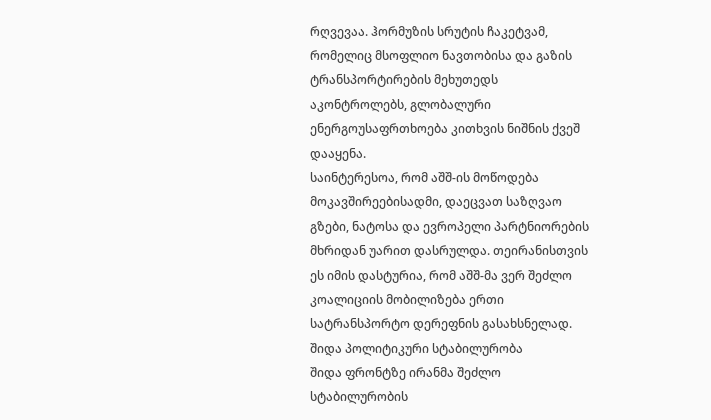რღვევაა. ჰორმუზის სრუტის ჩაკეტვამ, რომელიც მსოფლიო ნავთობისა და გაზის ტრანსპორტირების მეხუთედს აკონტროლებს, გლობალური ენერგოუსაფრთხოება კითხვის ნიშნის ქვეშ დააყენა.
საინტერესოა, რომ აშშ-ის მოწოდება მოკავშირეებისადმი, დაეცვათ საზღვაო გზები, ნატოსა და ევროპელი პარტნიორების მხრიდან უარით დასრულდა. თეირანისთვის ეს იმის დასტურია, რომ აშშ-მა ვერ შეძლო კოალიციის მობილიზება ერთი სატრანსპორტო დერეფნის გასახსნელად.
შიდა პოლიტიკური სტაბილურობა
შიდა ფრონტზე ირანმა შეძლო სტაბილურობის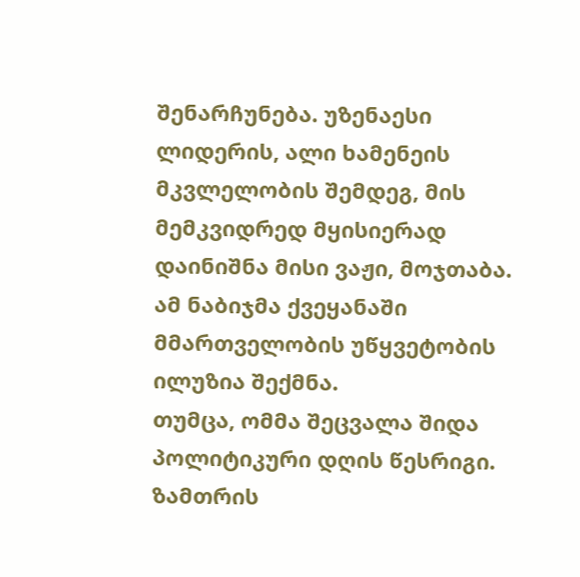შენარჩუნება. უზენაესი ლიდერის, ალი ხამენეის მკვლელობის შემდეგ, მის მემკვიდრედ მყისიერად დაინიშნა მისი ვაჟი, მოჯთაბა. ამ ნაბიჯმა ქვეყანაში მმართველობის უწყვეტობის ილუზია შექმნა.
თუმცა, ომმა შეცვალა შიდა პოლიტიკური დღის წესრიგი. ზამთრის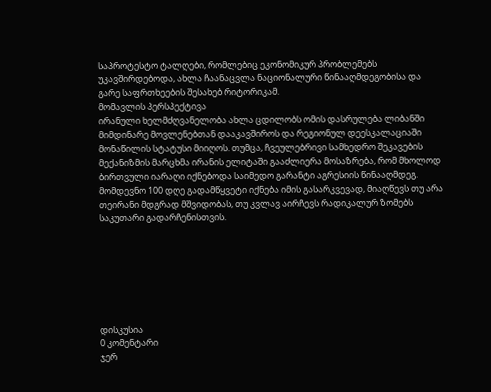საპროტესტო ტალღები, რომლებიც ეკონომიკურ პრობლემებს უკავშირდებოდა, ახლა ჩაანაცვლა ნაციონალური წინააღმდეგობისა და გარე საფრთხეების შესახებ რიტორიკამ.
მომავლის პერსპექტივა
ირანული ხელმძღვანელობა ახლა ცდილობს ომის დასრულება ლიბანში მიმდინარე მოვლენებთან დააკავშიროს და რეგიონულ დეესკალაციაში მონაწილის სტატუსი მიიღოს. თუმცა, ჩვეულებრივი სამხედრო შეკავების მექანიზმის მარცხმა ირანის ელიტაში გააძლიერა მოსაზრება, რომ მხოლოდ ბირთვული იარაღი იქნებოდა საიმედო გარანტი აგრესიის წინააღმდეგ.
მომდევნო 100 დღე გადამწყვეტი იქნება იმის გასარკვევად, მიაღწევს თუ არა თეირანი მდგრად მშვიდობას, თუ კვლავ აირჩევს რადიკალურ ზომებს საკუთარი გადარჩენისთვის.







დისკუსია
0 კომენტარი
ჯერ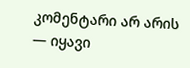კომენტარი არ არის — იყავი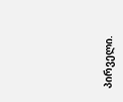პირველი.